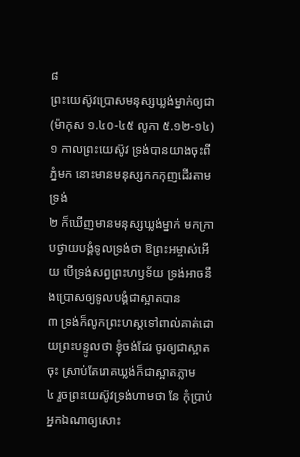៨
ព្រះយេស៊ូវប្រោសមនុស្សឃ្លង់ម្នាក់ឲ្យជា
(ម៉ាកុស ១.៤០-៤៥ លូកា ៥.១២-១៤)
១ កាលព្រះយេស៊ូវ ទ្រង់បានយាងចុះពីភ្នំមក នោះមានមនុស្សកកកុញដើរតាមទ្រង់
២ ក៏ឃើញមានមនុស្សឃ្លង់ម្នាក់ មកក្រាបថ្វាយបង្គំទូលទ្រង់ថា ឱព្រះអម្ចាស់អើយ បើទ្រង់សព្វព្រះហឫទ័យ ទ្រង់អាចនឹងប្រោសឲ្យទូលបង្គំជាស្អាតបាន
៣ ទ្រង់ក៏លូកព្រះហស្តទៅពាល់គាត់ដោយព្រះបន្ទូលថា ខ្ញុំចង់ដែរ ចូរឲ្យជាស្អាតចុះ ស្រាប់តែរោគឃ្លង់ក៏ជាស្អាតភ្លាម
៤ រួចព្រះយេស៊ូវទ្រង់ហាមថា នែ កុំប្រាប់អ្នកឯណាឲ្យសោះ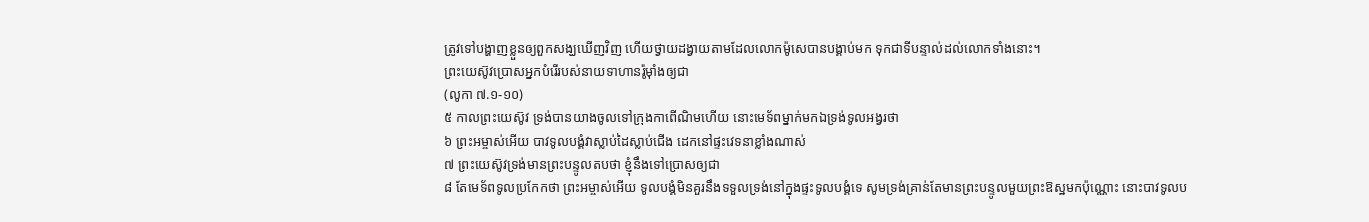ត្រូវទៅបង្ហាញខ្លួនឲ្យពួកសង្ឃឃើញវិញ ហើយថ្វាយដង្វាយតាមដែលលោកម៉ូសេបានបង្គាប់មក ទុកជាទីបន្ទាល់ដល់លោកទាំងនោះ។
ព្រះយេស៊ូវប្រោសអ្នកបំរើរបស់នាយទាហានរ៉ូម៉ាំងឲ្យជា
(លូកា ៧.១-១០)
៥ កាលព្រះយេស៊ូវ ទ្រង់បានយាងចូលទៅក្រុងកាពើណិមហើយ នោះមេទ័ពម្នាក់មកឯទ្រង់ទូលអង្វរថា
៦ ព្រះអម្ចាស់អើយ បាវទូលបង្គំវាស្លាប់ដៃស្លាប់ជើង ដេកនៅផ្ទះវេទនាខ្លាំងណាស់
៧ ព្រះយេស៊ូវទ្រង់មានព្រះបន្ទូលតបថា ខ្ញុំនឹងទៅប្រោសឲ្យជា
៨ តែមេទ័ពទូលប្រកែកថា ព្រះអម្ចាស់អើយ ទូលបង្គំមិនគួរនឹងទទួលទ្រង់នៅក្នុងផ្ទះទូលបង្គំទេ សូមទ្រង់គ្រាន់តែមានព្រះបន្ទូលមួយព្រះឱស្ឋមកប៉ុណ្ណោះ នោះបាវទូលប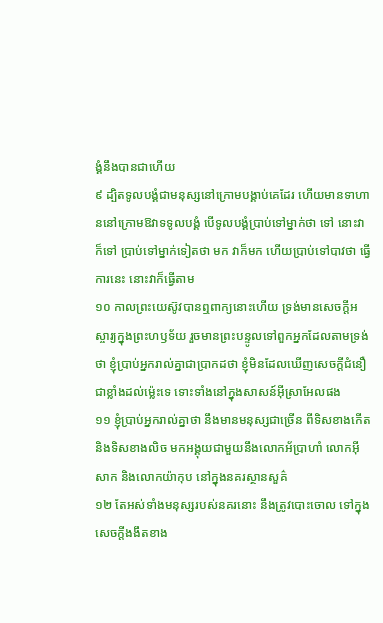ង្គំនឹងបានជាហើយ
៩ ដ្បិតទូលបង្គំជាមនុស្សនៅក្រោមបង្គាប់គេដែរ ហើយមានទាហាននៅក្រោមឱវាទទូលបង្គំ បើទូលបង្គំប្រាប់ទៅម្នាក់ថា ទៅ នោះវាក៏ទៅ ប្រាប់ទៅម្នាក់ទៀតថា មក វាក៏មក ហើយប្រាប់ទៅបាវថា ធ្វើការនេះ នោះវាក៏ធ្វើតាម
១០ កាលព្រះយេស៊ូវបានឮពាក្យនោះហើយ ទ្រង់មានសេចក្តីអស្ចារ្យក្នុងព្រះហឫទ័យ រួចមានព្រះបន្ទូលទៅពួកអ្នកដែលតាមទ្រង់ថា ខ្ញុំប្រាប់អ្នករាល់គ្នាជាប្រាកដថា ខ្ញុំមិនដែលឃើញសេចក្តីជំនឿជាខ្លាំងដល់ម៉្លេះទេ ទោះទាំងនៅក្នុងសាសន៍អ៊ីស្រាអែលផង
១១ ខ្ញុំប្រាប់អ្នករាល់គ្នាថា នឹងមានមនុស្សជាច្រើន ពីទិសខាងកើត និងទិសខាងលិច មកអង្គុយជាមួយនឹងលោកអ័ប្រាហាំ លោកអ៊ីសាក និងលោកយ៉ាកុប នៅក្នុងនគរស្ថានសួគ៌
១២ តែអស់ទាំងមនុស្សរបស់នគរនោះ នឹងត្រូវបោះចោល ទៅក្នុងសេចក្តីងងឹតខាង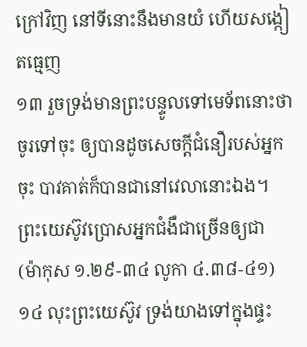ក្រៅវិញ នៅទីនោះនឹងមានយំ ហើយសង្កៀតធ្មេញ
១៣ រួចទ្រង់មានព្រះបន្ទូលទៅមេទ័ពនោះថា ចូរទៅចុះ ឲ្យបានដូចសេចក្តីជំនឿរបស់អ្នកចុះ បាវគាត់ក៏បានជានៅវេលានោះឯង។
ព្រះយេស៊ូវប្រោសអ្នកជំងឺជាច្រើនឲ្យជា
(ម៉ាកុស ១.២៩-៣៤ លូកា ៤.៣៨-៤១)
១៤ លុះព្រះយេស៊ូវ ទ្រង់យាងទៅក្នុងផ្ទះ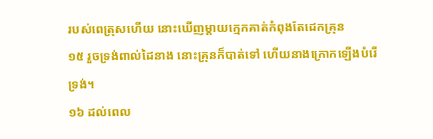របស់ពេត្រុសហើយ នោះឃើញម្តាយក្មេកគាត់កំពុងតែដេកគ្រុន
១៥ រួចទ្រង់ពាល់ដៃនាង នោះគ្រុនក៏បាត់ទៅ ហើយនាងក្រោកឡើងបំរើទ្រង់។
១៦ ដល់ពេល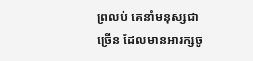ព្រលប់ គេនាំមនុស្សជាច្រើន ដែលមានអារក្សចូ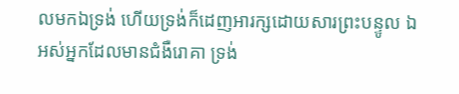លមកឯទ្រង់ ហើយទ្រង់ក៏ដេញអារក្សដោយសារព្រះបន្ទូល ឯអស់អ្នកដែលមានជំងឺរោគា ទ្រង់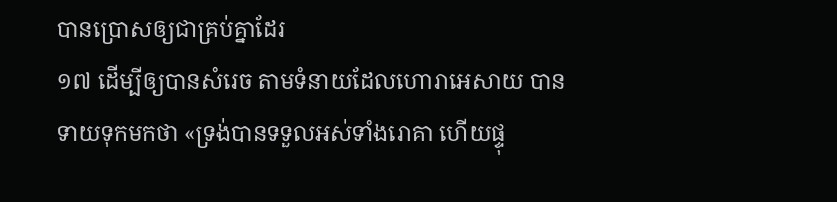បានប្រោសឲ្យជាគ្រប់គ្នាដែរ
១៧ ដើម្បីឲ្យបានសំរេច តាមទំនាយដែលហោរាអេសាយ បានទាយទុកមកថា «ទ្រង់បានទទួលអស់ទាំងរោគា ហើយផ្ទុ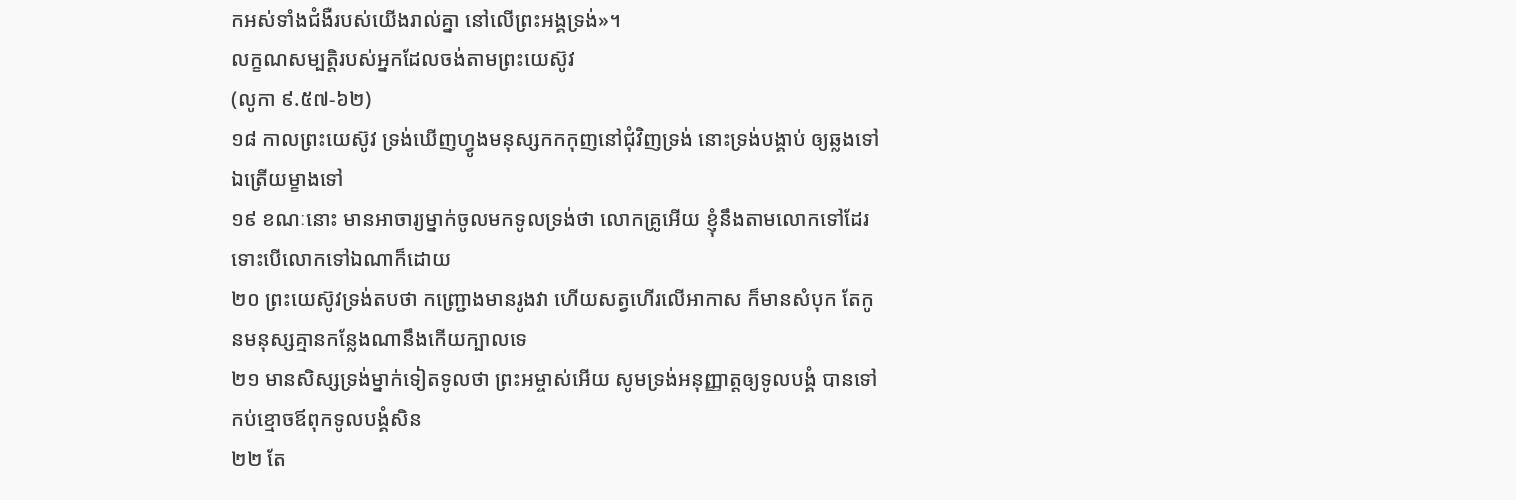កអស់ទាំងជំងឺរបស់យើងរាល់គ្នា នៅលើព្រះអង្គទ្រង់»។
លក្ខណសម្បត្តិរបស់អ្នកដែលចង់តាមព្រះយេស៊ូវ
(លូកា ៩.៥៧-៦២)
១៨ កាលព្រះយេស៊ូវ ទ្រង់ឃើញហ្វូងមនុស្សកកកុញនៅជុំវិញទ្រង់ នោះទ្រង់បង្គាប់ ឲ្យឆ្លងទៅឯត្រើយម្ខាងទៅ
១៩ ខណៈនោះ មានអាចារ្យម្នាក់ចូលមកទូលទ្រង់ថា លោកគ្រូអើយ ខ្ញុំនឹងតាមលោកទៅដែរ ទោះបើលោកទៅឯណាក៏ដោយ
២០ ព្រះយេស៊ូវទ្រង់តបថា កញ្ជ្រោងមានរូងវា ហើយសត្វហើរលើអាកាស ក៏មានសំបុក តែកូនមនុស្សគ្មានកន្លែងណានឹងកើយក្បាលទេ
២១ មានសិស្សទ្រង់ម្នាក់ទៀតទូលថា ព្រះអម្ចាស់អើយ សូមទ្រង់អនុញ្ញាត្តឲ្យទូលបង្គំ បានទៅកប់ខ្មោចឪពុកទូលបង្គំសិន
២២ តែ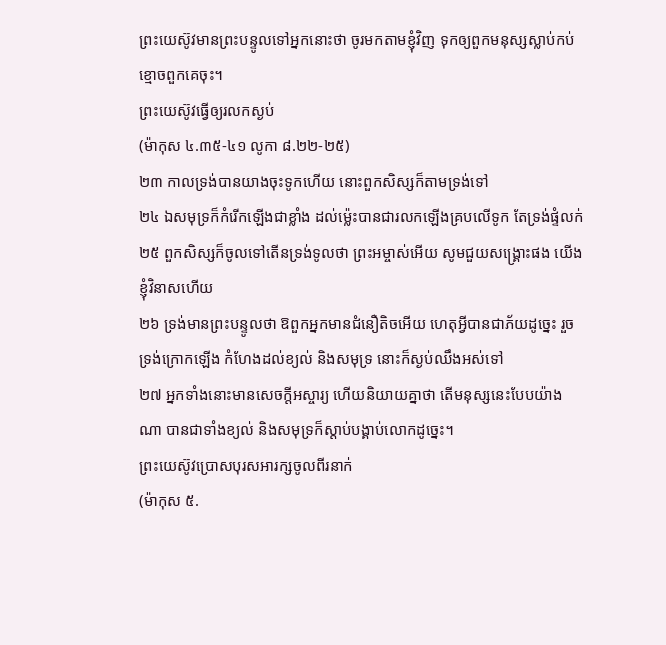ព្រះយេស៊ូវមានព្រះបន្ទូលទៅអ្នកនោះថា ចូរមកតាមខ្ញុំវិញ ទុកឲ្យពួកមនុស្សស្លាប់កប់ខ្មោចពួកគេចុះ។
ព្រះយេស៊ូវធ្វើឲ្យរលកស្ងប់
(ម៉ាកុស ៤.៣៥-៤១ លូកា ៨.២២-២៥)
២៣ កាលទ្រង់បានយាងចុះទូកហើយ នោះពួកសិស្សក៏តាមទ្រង់ទៅ
២៤ ឯសមុទ្រក៏កំរើកឡើងជាខ្លាំង ដល់ម៉្លេះបានជារលកឡើងគ្របលើទូក តែទ្រង់ផ្ទំលក់
២៥ ពួកសិស្សក៏ចូលទៅតើនទ្រង់ទូលថា ព្រះអម្ចាស់អើយ សូមជួយសង្គ្រោះផង យើងខ្ញុំវិនាសហើយ
២៦ ទ្រង់មានព្រះបន្ទូលថា ឱពួកអ្នកមានជំនឿតិចអើយ ហេតុអ្វីបានជាភ័យដូច្នេះ រួចទ្រង់ក្រោកឡើង កំហែងដល់ខ្យល់ និងសមុទ្រ នោះក៏ស្ងប់ឈឹងអស់ទៅ
២៧ អ្នកទាំងនោះមានសេចក្តីអស្ចារ្យ ហើយនិយាយគ្នាថា តើមនុស្សនេះបែបយ៉ាងណា បានជាទាំងខ្យល់ និងសមុទ្រក៏ស្តាប់បង្គាប់លោកដូច្នេះ។
ព្រះយេស៊ូវប្រោសបុរសអារក្សចូលពីរនាក់
(ម៉ាកុស ៥.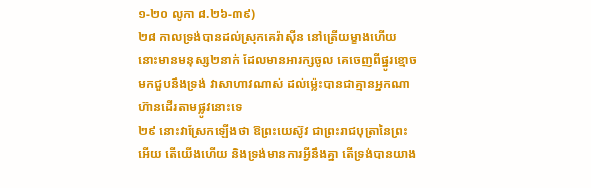១-២០ លូកា ៨.២៦-៣៩)
២៨ កាលទ្រង់បានដល់ស្រុកគេរ៉ាស៊ីន នៅត្រើយម្ខាងហើយ នោះមានមនុស្ស២នាក់ ដែលមានអារក្សចូល គេចេញពីផ្នូរខ្មោចមកជួបនឹងទ្រង់ វាសាហាវណាស់ ដល់ម៉្លេះបានជាគ្មានអ្នកណាហ៊ានដើរតាមផ្លូវនោះទេ
២៩ នោះវាស្រែកឡើងថា ឱព្រះយេស៊ូវ ជាព្រះរាជបុត្រានៃព្រះអើយ តើយើងហើយ និងទ្រង់មានការអ្វីនឹងគ្នា តើទ្រង់បានយាង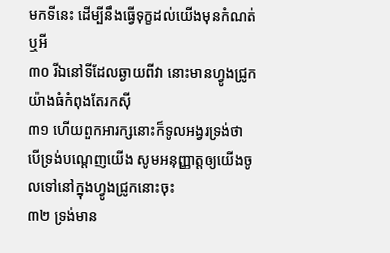មកទីនេះ ដើម្បីនឹងធ្វើទុក្ខដល់យើងមុនកំណត់ឬអី
៣០ រីឯនៅទីដែលឆ្ងាយពីវា នោះមានហ្វូងជ្រូកយ៉ាងធំកំពុងតែរកស៊ី
៣១ ហើយពួកអារក្សនោះក៏ទូលអង្វរទ្រង់ថា បើទ្រង់បណ្តេញយើង សូមអនុញ្ញាត្តឲ្យយើងចូលទៅនៅក្នុងហ្វូងជ្រូកនោះចុះ
៣២ ទ្រង់មាន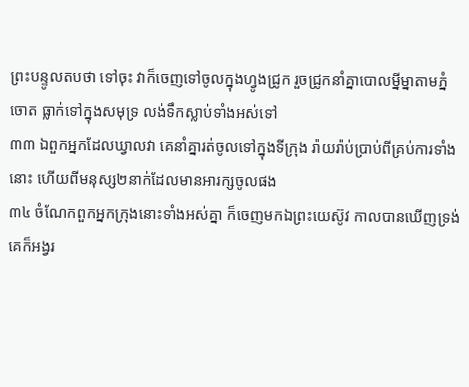ព្រះបន្ទូលតបថា ទៅចុះ វាក៏ចេញទៅចូលក្នុងហ្វូងជ្រូក រួចជ្រូកនាំគ្នាបោលម្នីម្នាតាមភ្នំចោត ធ្លាក់ទៅក្នុងសមុទ្រ លង់ទឹកស្លាប់ទាំងអស់ទៅ
៣៣ ឯពួកអ្នកដែលឃ្វាលវា គេនាំគ្នារត់ចូលទៅក្នុងទីក្រុង រ៉ាយរ៉ាប់ប្រាប់ពីគ្រប់ការទាំងនោះ ហើយពីមនុស្ស២នាក់ដែលមានអារក្សចូលផង
៣៤ ចំណែកពួកអ្នកក្រុងនោះទាំងអស់គ្នា ក៏ចេញមកឯព្រះយេស៊ូវ កាលបានឃើញទ្រង់ គេក៏អង្វរ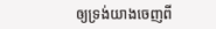ឲ្យទ្រង់យាងចេញពី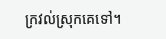ក្រវល់ស្រុកគេទៅ។